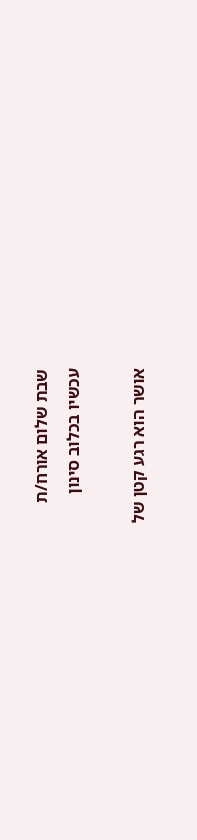שבת שלום אורח/ת
עכשיו בכלוב סינון

אושר הוא רגע קטן של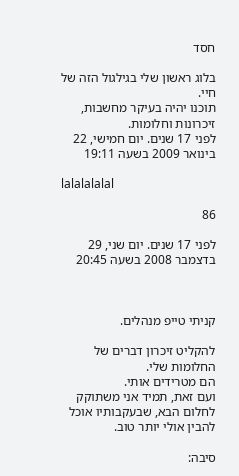חסד

בלוג ראשון שלי בגילגול הזה של חיי.
תוכנו יהיה בעיקר מחשבות, זיכרונות וחלומות.
לפני 17 שנים. יום חמישי, 22 בינואר 2009 בשעה 19:11

lalalalalal

86

לפני 17 שנים. יום שני, 29 בדצמבר 2008 בשעה 20:45



קניתי טייפ מנהלים.

להקליט זיכרון דברים של החלומות שלי.
הם מטרידים אותי.
ועם זאת, תמיד אני משתוקק לחלום הבא, שבעקבותיו אוכל להבין אולי יותר טוב.

סיבה: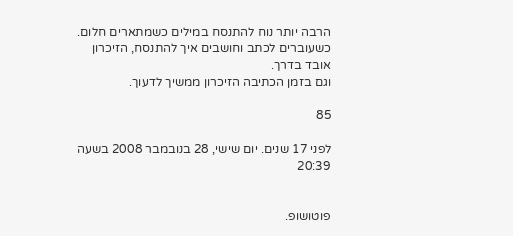הרבה יותר נוח להתנסח במילים כשמתארים חלום.
כשעוברים לכתב וחושבים איך להתנסח, הזיכרון אובד בדרך.
וגם בזמן הכתיבה הזיכרון ממשיך לדעוך.

85

לפני 17 שנים. יום שישי, 28 בנובמבר 2008 בשעה 20:39


פוטושופ.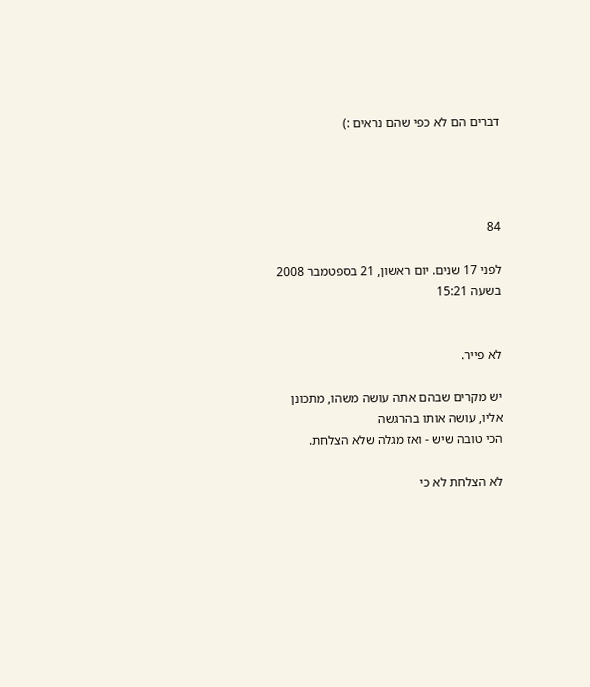דברים הם לא כפי שהם נראים :)




84

לפני 17 שנים. יום ראשון, 21 בספטמבר 2008 בשעה 15:21


לא פייר.

יש מקרים שבהם אתה עושה משהו, מתכונן אליו, עושה אותו בהרגשה
הכי טובה שיש - ואז מגלה שלא הצלחת.

לא הצלחת לא כי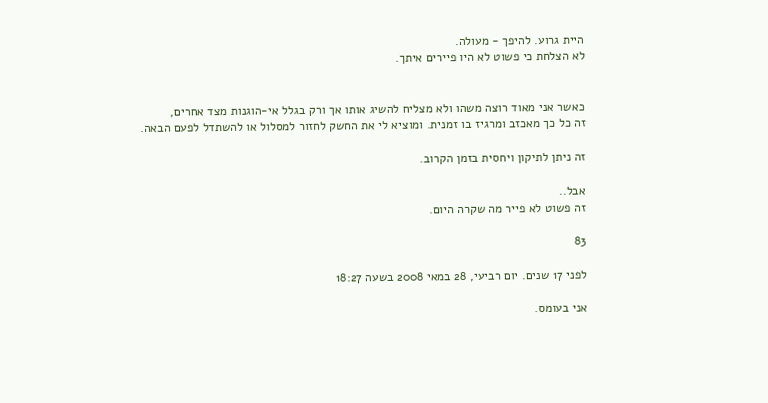היית גרוע. להיפך - מעולה.
לא הצלחת כי פשוט לא היו פיירים איתך.


כאשר אני מאוד רוצה משהו ולא מצליח להשיג אותו אך ורק בגלל אי-הוגנות מצד אחרים,
זה כל כך מאכזב ומרגיז בו זמנית. ומוציא לי את החשק לחזור למסלול או להשתדל לפעם הבאה.

זה ניתן לתיקון ויחסית בזמן הקרוב.

אבל..
זה פשוט לא פייר מה שקרה היום.

83

לפני 17 שנים. יום רביעי, 28 במאי 2008 בשעה 18:27

אני בעומס.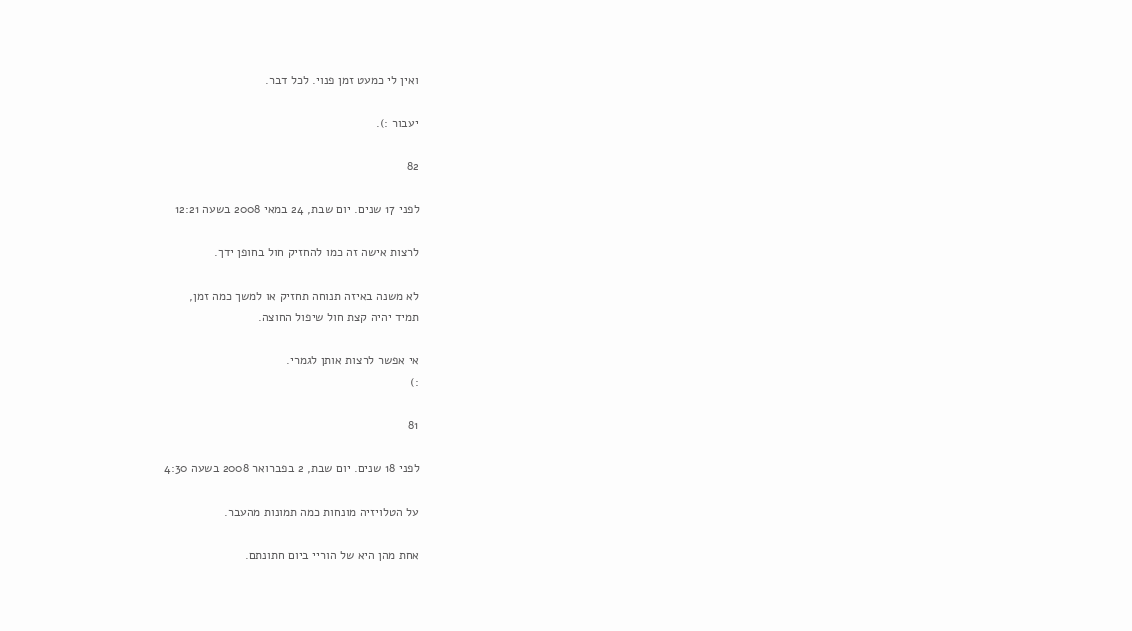ואין לי כמעט זמן פנוי. לכל דבר.

יעבור :).

82

לפני 17 שנים. יום שבת, 24 במאי 2008 בשעה 12:21

לרצות אישה זה כמו להחזיק חול בחופן ידך.

לא משנה באיזה תנוחה תחזיק או למשך כמה זמן,
תמיד יהיה קצת חול שיפול החוצה.

אי אפשר לרצות אותן לגמרי.
:)

81

לפני 18 שנים. יום שבת, 2 בפברואר 2008 בשעה 4:30

על הטלויזיה מונחות כמה תמונות מהעבר.

אחת מהן היא של הוריי ביום חתונתם.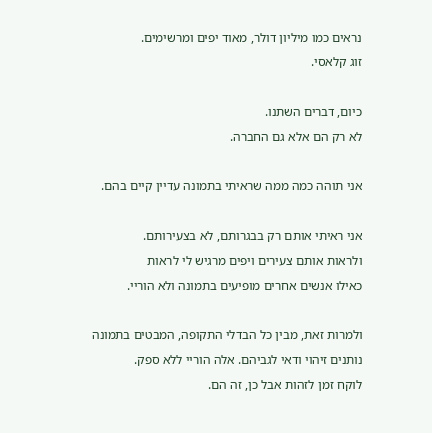נראים כמו מיליון דולר, מאוד יפים ומרשימים.
זוג קלאסי.

כיום, דברים השתנו.
לא רק הם אלא גם החברה.

אני תוהה כמה ממה שראיתי בתמונה עדיין קיים בהם.

אני ראיתי אותם רק בבגרותם, לא בצעירותם.
ולראות אותם צעירים ויפים מרגיש לי לראות
כאילו אנשים אחרים מופיעים בתמונה ולא הוריי.

ולמרות זאת, מבין כל הבדלי התקופה, המבטים בתמונה
נותנים זיהוי ודאי לגביהם. אלה הוריי ללא ספק.
לוקח זמן לזהות אבל כן, זה הם.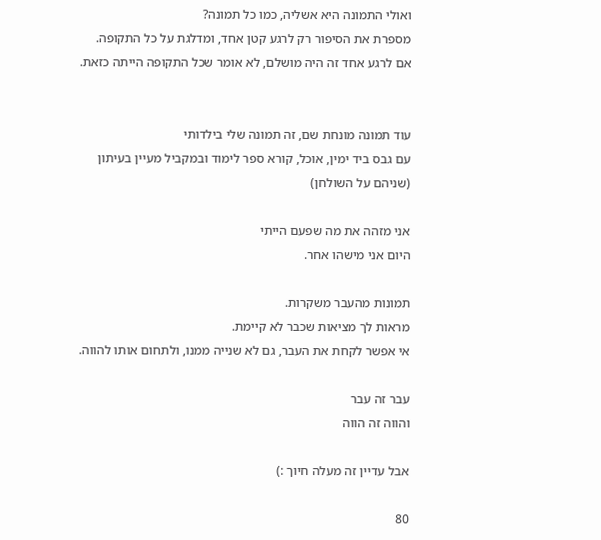ואולי התמונה היא אשליה, כמו כל תמונה?
מספרת את הסיפור רק לרגע קטן אחד, ומדלגת על כל התקופה.
אם לרגע אחד זה היה מושלם, לא אומר שכל התקופה הייתה כזאת.


עוד תמונה מונחת שם, זה תמונה שלי בילדותי
עם גבס ביד ימין, אוכל, קורא ספר לימוד ובמקביל מעיין בעיתון
(שניהם על השולחן)

אני מזהה את מה שפעם הייתי
היום אני מישהו אחר.

תמונות מהעבר משקרות.
מראות לך מציאות שכבר לא קיימת.
אי אפשר לקחת את העבר, גם לא שנייה ממנו, ולתחום אותו להווה.

עבר זה עבר
והווה זה הווה

אבל עדיין זה מעלה חיוך :)

80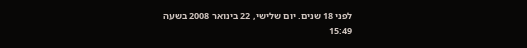לפני 18 שנים. יום שלישי, 22 בינואר 2008 בשעה 15:49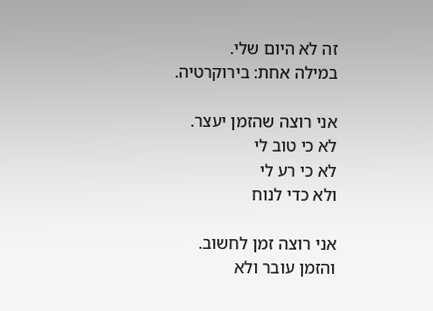זה לא היום שלי.
במילה אחת: בירוקרטיה.

אני רוצה שהזמן יעצר.
לא כי טוב לי
לא כי רע לי
ולא כדי לנוח

אני רוצה זמן לחשוב.
והזמן עובר ולא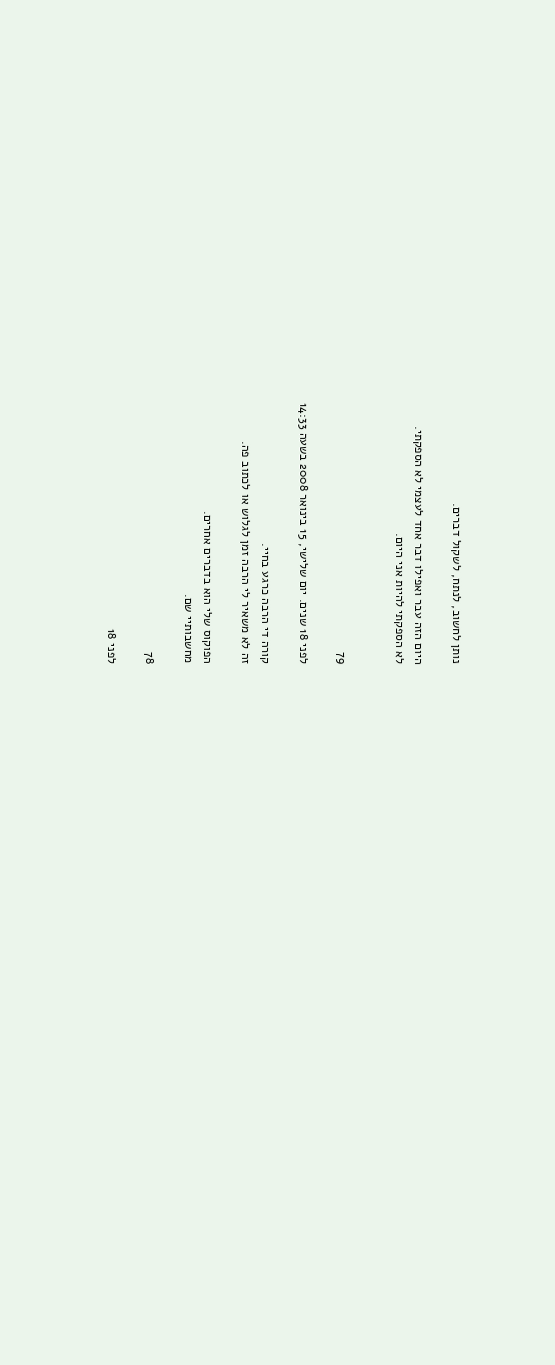נותן לחשוב, לנתח, לשקול דברים.

היום הזה עבר ואפילו דבר אחד לעצמי לא הספקתי.
לא הספקתי להיות אני היום.


79

לפני 18 שנים. יום שלישי, 15 בינואר 2008 בשעה 14:33

קורה די הרבה כרגע בחיי.
זה לא משאיר לי הרבה זמן לגלוש או לכתוב פה.

הפוקוס שלי הוא בדברים אחרים.
מחשבותיי שם.

78

לפני 18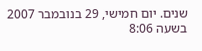שנים. יום חמישי, 29 בנובמבר 2007 בשעה 8:06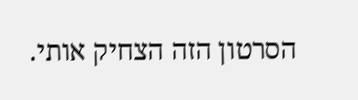הסרטון הזה הצחיק אותי.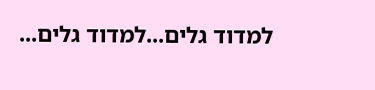למדוד גלים...למדוד גלים...